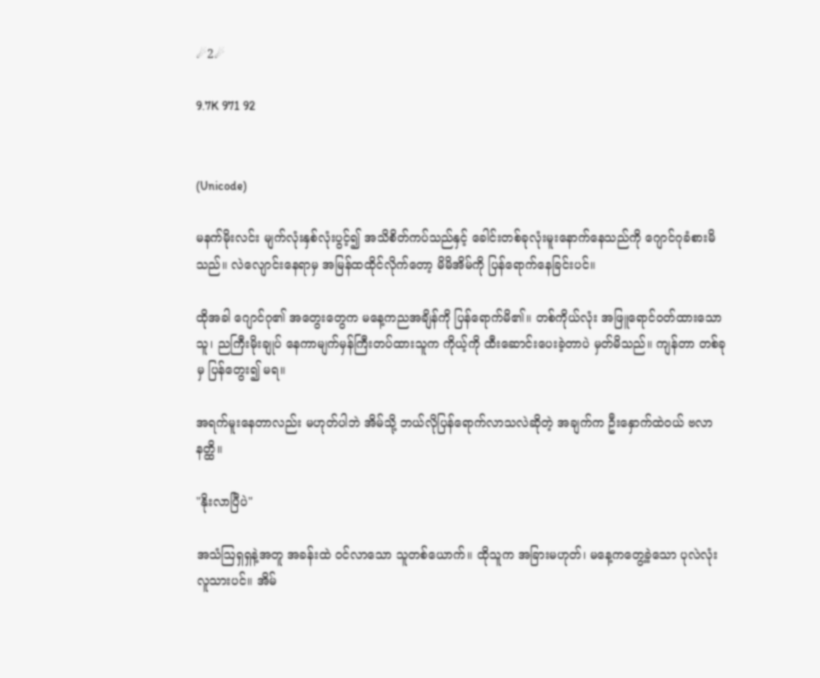☄2☄

9.7K 971 92


(Unicode)

မနက်မိုးလင်း မျက်လုံးနှစ်လုံးပွင့်၍ အသိစိတ်ကပ်သည်နှင့် ခေါင်းတစ်ခုလုံးမူးနောက်နေသည်ကို ဂျောင်ဂုခံစားမိသည်။ လဲလျောင်းနေရာမှ အမြန်ထထိုင်လိုက်တော့ မိမိအိမ်ကို ပြန်ရောက်နေခြင်းပင်။

ထိုအခါ ဂျောင်ဂု၏ အတွေးတွေက မနေ့ကညအချိန်ကို ပြန်ရောက်မိ၏။ တစ်ကိုယ်လုံး အဖြူရောင်ဝတ်ထားသောသူ၊ ညကြီးမိုးချုပ် နေကာမျက်မှန်ကြီးတပ်ထားသူက ကိုယ့်ကို ထီးဆောင်းပေးခဲ့တာပဲ မှတ်မိသည်။ ကျန်တာ တစ်ခုမှ ပြန်တွေး၍ မရ။

အရက်မူးနေတာလည်း မဟုတ်ပါဘဲ အိမ်သို့ ဘယ်လိုပြန်ရောက်လာသလဲဆိုတဲ့ အချက်က ဦးနှောက်ထဲဝယ် ဗလာနတ္ထိ။

"နိုးလာပြီပဲ"

အသံဩရှရှနဲ့အတူ အခန်းထဲ ဝင်လာသော သူတစ်ယောက်။ ထိုသူက အခြားမဟုတ်၊ မနေ့ကတွေ့ခဲ့သော ပုလဲလုံးလူသားပင်။ အိမ်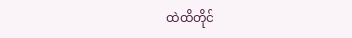ထဲထိတိုင်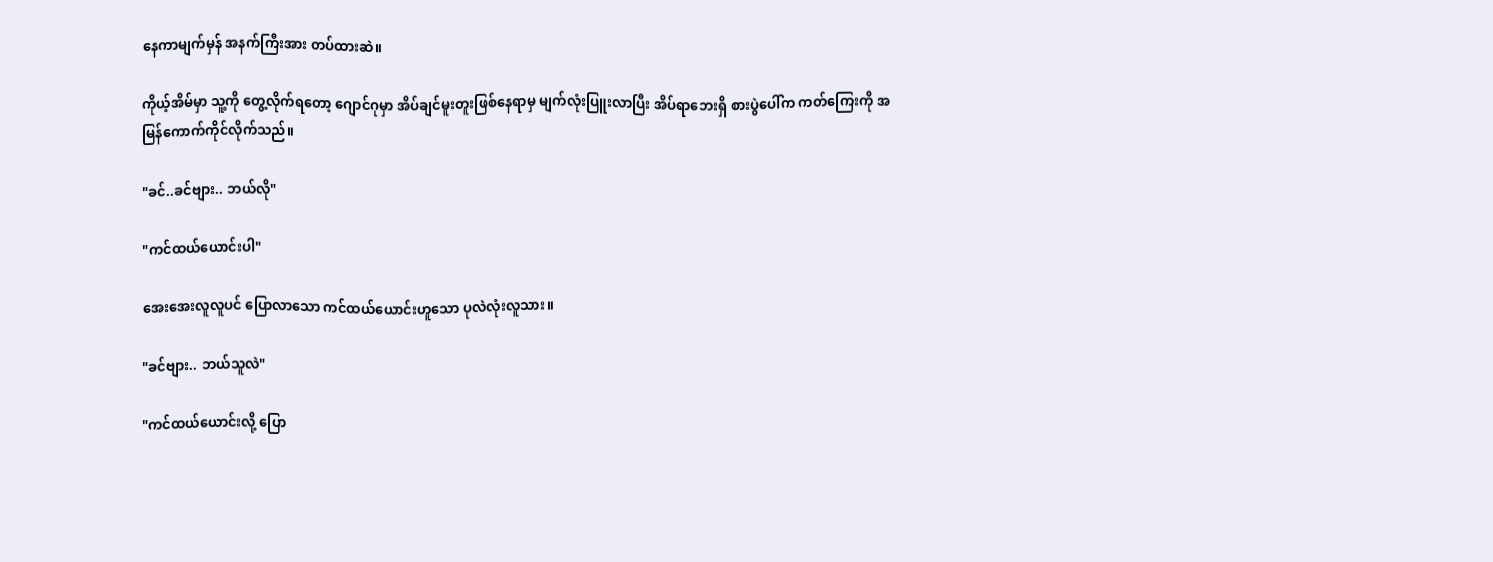နေကာမျက်မှန် အနက်ကြီးအား တပ်ထားဆဲ။

ကိုယ့်အိမ်မှာ သူ့ကို တွေ့လိုက်ရတော့ ဂျောင်ဂုမှာ အိပ်ချင်မူးတူးဖြစ်နေရာမှ မျက်လုံးပြူးလာပြီး အိပ်ရာဘေးရှိ စားပွဲပေါ်က ကတ်ကြေးကို အမြန်‌ကောက်ကိုင်လိုက်သည်။

"ခင်..ခင်ဗျား.. ဘယ်လို"

"ကင်ထယ်ယောင်းပါ"

အေးအေးလူလူပင် ပြောလာသော ကင်ထယ်ယောင်းဟူသော ပုလဲလုံးလူသား။

"ခင်ဗျား.. ဘယ်သူလဲ"

"ကင်ထယ်ယောင်းလို့ ပြော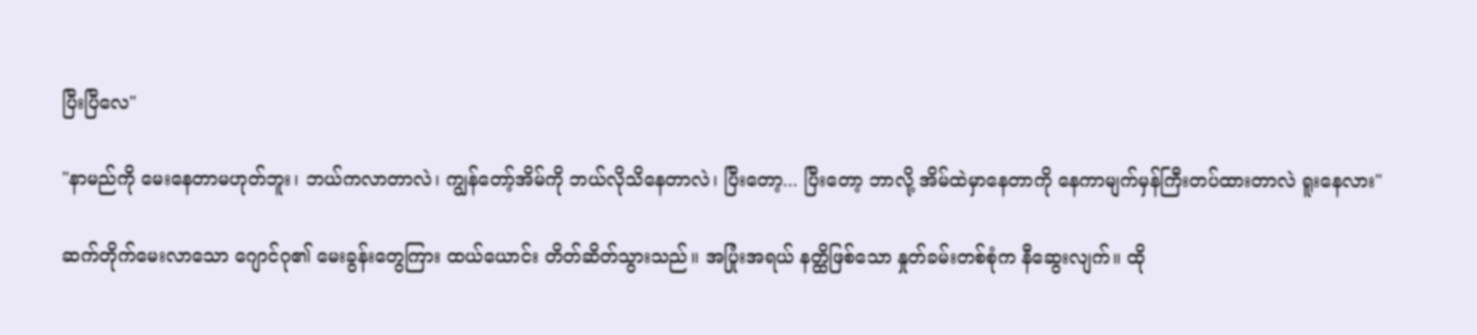ပြီးပြီလေ"

"နာမည်ကို မေးနေတာမဟုတ်ဘူး၊ ဘယ်ကလာတာလဲ၊ ကျွန်တော့်အိမ်ကို ဘယ်လိုသိနေတာလဲ၊ ပြီးတော့... ပြီးတော့ ဘာလို့ အိမ်ထဲမှာနေတာကို နေကာမျက်မှန်ကြီးတပ်ထားတာလဲ ရူးနေလား"

ဆက်တိုက်မေးလာသော ဂျောင်ဂု၏ မေးခွန်းတွေကြား ထယ်ယောင်း တိတ်ဆိတ်သွားသည်။ အပြုံးအရယ် နတ္ထိဖြစ်သော နှုတ်ခမ်းတစ်စုံက နီဆွေးလျက်။ ထို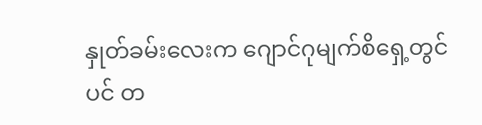နှုတ်ခမ်းလေးက ဂျောင်ဂုမျက်စိရှေ့တွင်ပင် တ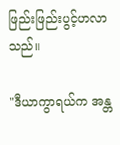ဖြည်းဖြည်းပွင့်ဟလာသည်။

"ဒီယာကွာရယ်က အန္တ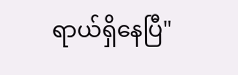ရာယ်ရှိနေပြီ"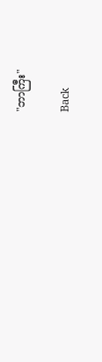"ဘာကြီး"

Back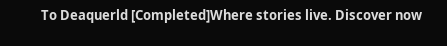To Deaquerld [Completed]Where stories live. Discover now